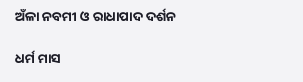ଅଁଳା ନବମୀ ଓ ରାଧାପାଦ ଦର୍ଶନ

ଧର୍ମ ମାସ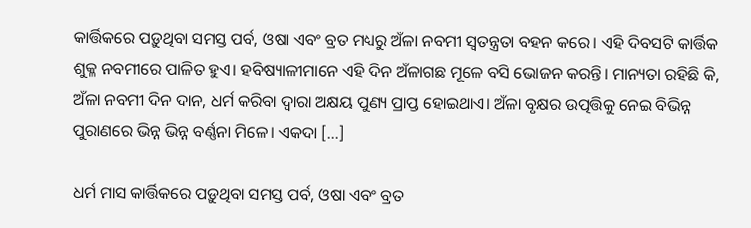କାର୍ତ୍ତିକରେ ପଡ଼ୁଥିବା ସମସ୍ତ ପର୍ବ, ଓଷା ଏବଂ ବ୍ରତ ମଧ୍ୟରୁ ଅଁଳା ନବମୀ ସ୍ବତନ୍ତ୍ରତା ବହନ କରେ। ଏହି ଦିବସଟି କାର୍ତ୍ତିକ ଶୁକ୍ଳ ନବମୀରେ ପାଳିତ ହୁଏ। ହବିଷ୍ୟାଳୀମାନେ ଏହି ଦିନ ଅଁଳାଗଛ ମୂଳେ ବସି ଭୋଜନ କରନ୍ତି। ମାନ୍ୟତା ରହିଛି କି, ଅଁଳା ନବମୀ ଦିନ ଦାନ, ଧର୍ମ କରିବା ଦ୍ୱାରା ଅକ୍ଷୟ ପୁଣ୍ୟ ପ୍ରାପ୍ତ ହୋଇଥାଏ। ଅଁଳା ବୃକ୍ଷର ଉତ୍ପତ୍ତିକୁ ନେଇ ବିଭିନ୍ନ ପୁରାଣରେ ଭିନ୍ନ ଭିନ୍ନ ବର୍ଣ୍ଣନା ମିଳେ। ଏକଦା […]

ଧର୍ମ ମାସ କାର୍ତ୍ତିକରେ ପଡ଼ୁଥିବା ସମସ୍ତ ପର୍ବ, ଓଷା ଏବଂ ବ୍ରତ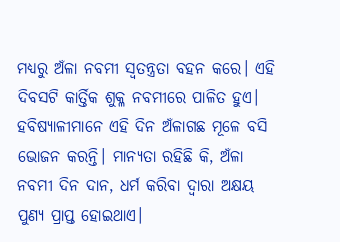ମଧ୍ୟରୁ ଅଁଳା ନବମୀ ସ୍ବତନ୍ତ୍ରତା ବହନ କରେ। ଏହି ଦିବସଟି କାର୍ତ୍ତିକ ଶୁକ୍ଳ ନବମୀରେ ପାଳିତ ହୁଏ। ହବିଷ୍ୟାଳୀମାନେ ଏହି ଦିନ ଅଁଳାଗଛ ମୂଳେ ବସି ଭୋଜନ କରନ୍ତି। ମାନ୍ୟତା ରହିଛି କି, ଅଁଳା ନବମୀ ଦିନ ଦାନ, ଧର୍ମ କରିବା ଦ୍ୱାରା ଅକ୍ଷୟ ପୁଣ୍ୟ ପ୍ରାପ୍ତ ହୋଇଥାଏ।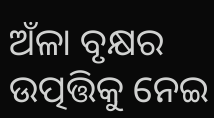ଅଁଳା ବୃକ୍ଷର ଉତ୍ପତ୍ତିକୁ ନେଇ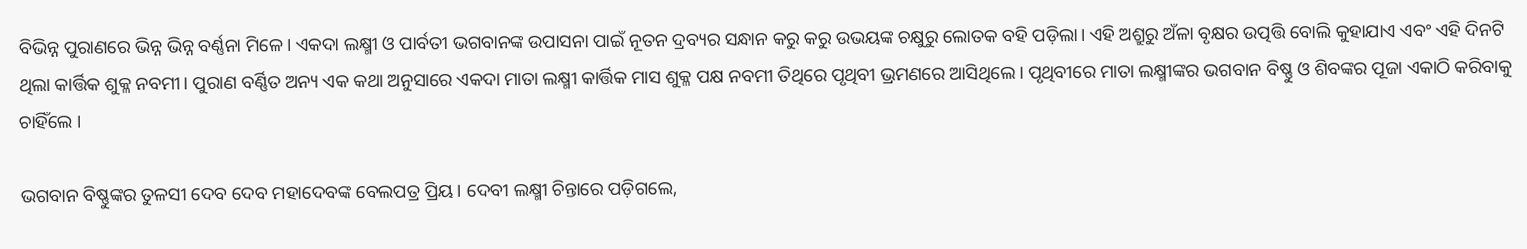ବିଭିନ୍ନ ପୁରାଣରେ ଭିନ୍ନ ଭିନ୍ନ ବର୍ଣ୍ଣନା ମିଳେ। ଏକଦା ଲକ୍ଷ୍ମୀ ଓ ପାର୍ବତୀ ଭଗବାନଙ୍କ ଉପାସନା ପାଇଁ ନୂତନ ଦ୍ରବ୍ୟର ସନ୍ଧାନ କରୁ କରୁ ଉଭୟଙ୍କ ଚକ୍ଷୁରୁ ଲୋତକ ବହି ପଡ଼ିଲା। ଏହି ଅଶ୍ରୁରୁ ଅଁଳା ବୃକ୍ଷର ଉତ୍ପତ୍ତି ବୋଲି କୁହାଯାଏ ଏବଂ ଏହି ଦିନଟି ଥିଲା କାର୍ତ୍ତିକ ଶୁକ୍ଳ ନବମୀ। ପୁରାଣ ବର୍ଣ୍ଣିତ ଅନ୍ୟ ଏକ କଥା ଅନୁସାରେ ଏକଦା ମାତା ଲକ୍ଷ୍ମୀ କାର୍ତ୍ତିକ ମାସ ଶୁକ୍ଳ ପକ୍ଷ ନବମୀ ତିଥିରେ ପୃଥିବୀ ଭ୍ରମଣରେ ଆସିଥିଲେ। ପୃଥିବୀରେ ମାତା ଲକ୍ଷ୍ମୀଙ୍କର ଭଗବାନ ବିଷ୍ଣୁ ଓ ଶିବଙ୍କର ପୂଜା ଏକାଠି କରିବାକୁ ଚାହିଁଲେ ।

ଭଗବାନ ବିଷ୍ଣୁଙ୍କର ତୁଳସୀ ଦେବ ଦେବ ମହାଦେବଙ୍କ ବେଲପତ୍ର ପ୍ରିୟ। ଦେବୀ ଲକ୍ଷ୍ମୀ ଚିନ୍ତାରେ ପଡ଼ିଗଲେ,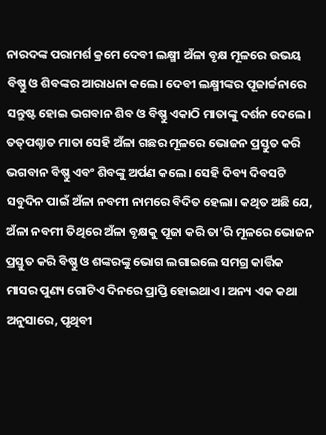ନାରଦଙ୍କ ପରାମର୍ଶ କ୍ରମେ ଦେବୀ ଲକ୍ଷ୍ମୀ ଅଁଳା ବୃକ୍ଷ ମୂଳରେ ଉଭୟ ବିଷ୍ଣୁ ଓ ଶିବଙ୍କର ଆରାଧନା କଲେ। ଦେବୀ ଲକ୍ଷ୍ମୀଙ୍କର ପୂଜାର୍ଚ୍ଚନାରେ ସନ୍ତୁଷ୍ଟ ହୋଇ ଭଗବାନ ଶିବ ଓ ବିଷ୍ଣୁ ଏକାଠି ମାତାଙ୍କୁ ଦର୍ଶନ ଦେଲେ। ତତ୍‌ପଶ୍ଚାତ ମାତା ସେହି ଅଁଳା ଗଛର ମୂଳରେ ଭୋଜନ ପ୍ରସ୍ତୁତ କରି ଭଗବାନ ବିଷ୍ଣୁ ଏବଂ ଶିବଙ୍କୁ ଅର୍ପଣ କଲେ। ସେହି ଦିବ୍ୟ ଦିବସଟି ସବୁଦିନ ପାଇଁ ଅଁଳା ନବମୀ ନାମରେ ବିଦିତ ହେଲା। କଥିତ ଅଛି ଯେ, ଅଁଳା ନବମୀ ତିଥିରେ ଅଁଳା ବୃକ୍ଷକୁ ପୂଜା କରି ତା’ରି ମୂଳରେ ଭୋଜନ ପ୍ରସ୍ତୁତ କରି ବିଷ୍ଣୁ ଓ ଶଙ୍କରଙ୍କୁ ଭୋଗ ଲଗାଇଲେ ସମଗ୍ର କାର୍ତ୍ତିକ ମାସର ପୁଣ୍ୟ ଗୋଟିଏ ଦିନରେ ପ୍ରାପ୍ତି ହୋଇଥାଏ। ଅନ୍ୟ ଏକ କଥା ଅନୁସାରେ, ପୃଥିବୀ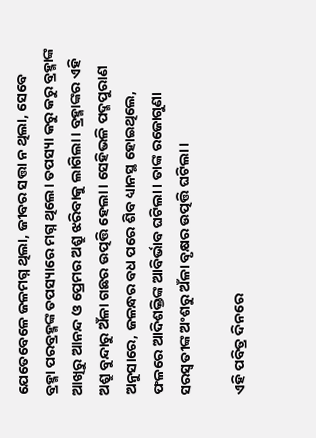ଯେତେବେଳେ ଜଳମଗ୍ନ ଥିଲା, ଜୀବର ସତ୍ତା ନ ଥିଲା, ସେବେ ବ୍ରହ୍ମା ପରବ୍ରହ୍ମଙ୍କ ତପସ୍ୟାରେ ମଗ୍ନ ଥିଲେ। ତପସ୍ୟା କରୁ କରୁ ବ୍ରହ୍ମାଙ୍କ ଆଖିରୁ ଆନନ୍ଦ ଓ ପ୍ରେମର ଅଶ୍ରୁ ଝରିବାକୁ ଲାଗିଲା। ବ୍ରହ୍ମାଙ୍କର ଏହି ଅଶ୍ରୁ ବୁନ୍ଦାରୁ ଅଁଳା ଗଛର ଉତ୍ପତ୍ତି ହେଲା। ସେହିଭଳି ପଦ୍ମପୁରାଣ ଅନୁସାରେ, ଜଳନ୍ଧର ବଧ ପରେ ଶିବ ଧ୍ୟାନସ୍ଥ ହୋଇଥିଲେ, ଫଳରେ ଆଦିଶକ୍ତିଙ୍କ ଆବିର୍ଭାବ ଘଟିଲା। ତାଙ୍କ ରଜୋଗୁଣା ସରସ୍ବତୀଙ୍କ ଅଂଶରୁ ଅଁଳା ବୃକ୍ଷର ଉତ୍ପତ୍ତି ଘଟିଲା।

ଏହି ପବିତ୍ର ଦିନରେ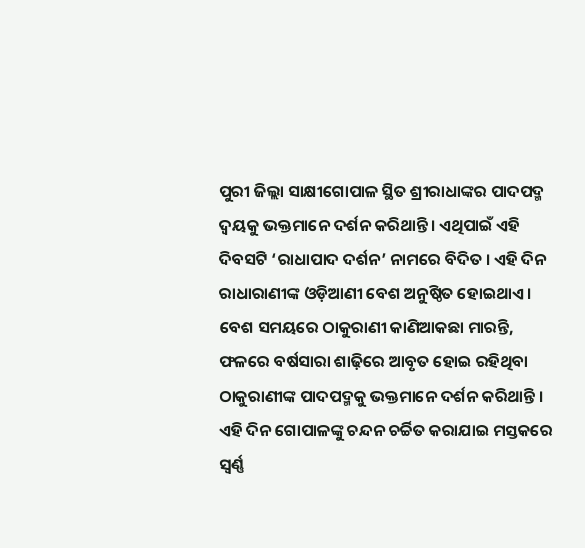ପୁରୀ ଜିଲ୍ଲା ସାକ୍ଷୀଗୋପାଳ ସ୍ଥିତ ଶ୍ରୀରାଧାଙ୍କର ପାଦପଦ୍ମ ଦ୍ୱୟକୁ ଭକ୍ତମାନେ ଦର୍ଶନ କରିଥାନ୍ତି। ଏଥିପାଇଁ ଏହି ଦିବସଟି ‘ରାଧାପାଦ ଦର୍ଶନ’ ନାମରେ ବିଦିତ । ଏହି ଦିନ ରାଧାରାଣୀଙ୍କ ଓଡ଼ିଆଣୀ ବେଶ ଅନୁଷ୍ଠିତ ହୋଇଥାଏ। ବେଶ ସମୟରେ ଠାକୁରାଣୀ କାଣିଆକଛା ମାରନ୍ତି, ଫଳରେ ବର୍ଷସାରା ଶାଢ଼ିରେ ଆବୃତ ହୋଇ ରହିଥିବା ଠାକୁରାଣୀଙ୍କ ପାଦପଦ୍ମକୁ ଭକ୍ତମାନେ ଦର୍ଶନ କରିଥାନ୍ତି । ଏହି ଦିନ ଗୋପାଳଙ୍କୁ ଚନ୍ଦନ ଚର୍ଚ୍ଚିତ କରାଯାଇ ମସ୍ତକରେ ସ୍ୱର୍ଣ୍ଣ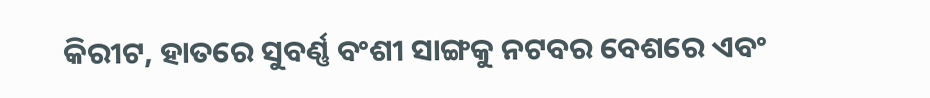କିରୀଟ, ହାତରେ ସୁବର୍ଣ୍ଣ ବଂଶୀ ସାଙ୍ଗକୁ ନଟବର ବେଶରେ ଏବଂ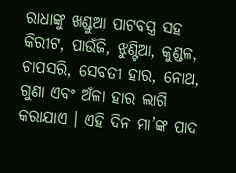ରାଧାଙ୍କୁ ଖଣ୍ଡୁଆ ପାଟବସ୍ତ୍ର ସହ କିରୀଟ, ପାଉଁଜି, ଝୁଣ୍ଟିଆ, କୁଣ୍ଡଳ, ଚାପସରି, ସେବତୀ ହାର, ନୋଥ, ଗୁଣା ଏବଂ ଅଁଳା ହାର ଲାଗି କରାଯାଏ । ଏହି ଦିନ ମା’ଙ୍କ ପାଦ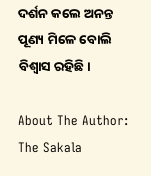ଦର୍ଶନ କଲେ ଅନନ୍ତ ପୂଣ୍ୟ ମିଳେ ବୋଲି ବିଶ୍ବାସ ରହିଛି।

About The Author: The Sakala